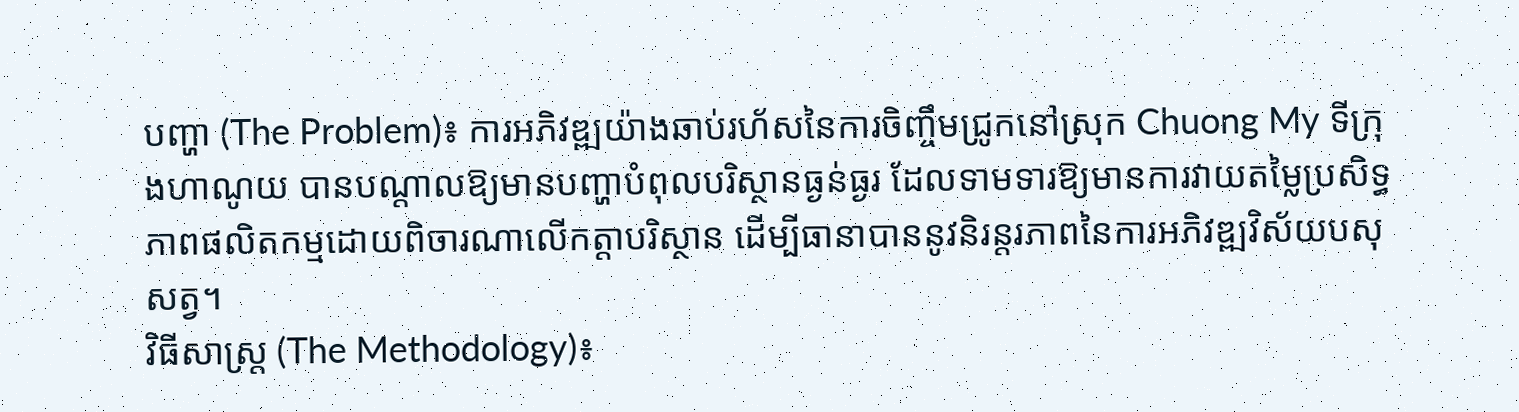បញ្ហា (The Problem)៖ ការអភិវឌ្ឍយ៉ាងឆាប់រហ័សនៃការចិញ្ចឹមជ្រូកនៅស្រុក Chuong My ទីក្រុងហាណូយ បានបណ្តាលឱ្យមានបញ្ហាបំពុលបរិស្ថានធ្ងន់ធ្ងរ ដែលទាមទារឱ្យមានការវាយតម្លៃប្រសិទ្ធភាពផលិតកម្មដោយពិចារណាលើកត្តាបរិស្ថាន ដើម្បីធានាបាននូវនិរន្តរភាពនៃការអភិវឌ្ឍវិស័យបសុសត្វ។
វិធីសាស្ត្រ (The Methodology)៖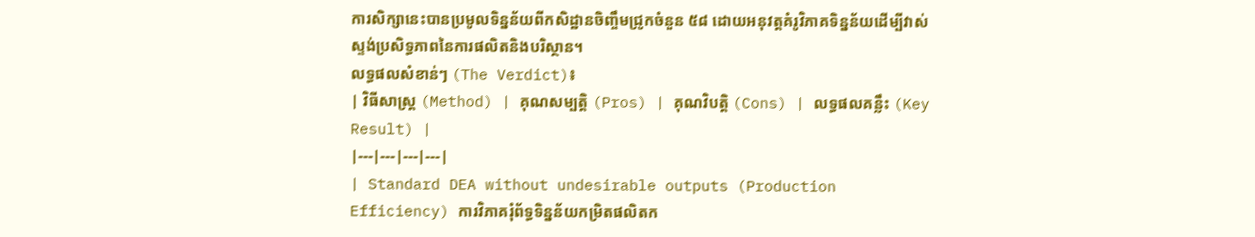ការសិក្សានេះបានប្រមូលទិន្នន័យពីកសិដ្ឋានចិញ្ចឹមជ្រូកចំនួន ៥៨ ដោយអនុវត្តគំរូវិភាគទិន្នន័យដើម្បីវាស់ស្ទង់ប្រសិទ្ធភាពនៃការផលិតនិងបរិស្ថាន។
លទ្ធផលសំខាន់ៗ (The Verdict)៖
| វិធីសាស្ត្រ (Method) | គុណសម្បត្តិ (Pros) | គុណវិបត្តិ (Cons) | លទ្ធផលគន្លឹះ (Key Result) |
|---|---|---|---|
| Standard DEA without undesirable outputs (Production Efficiency) ការវិភាគរុំព័ទ្ធទិន្នន័យកម្រិតផលិតក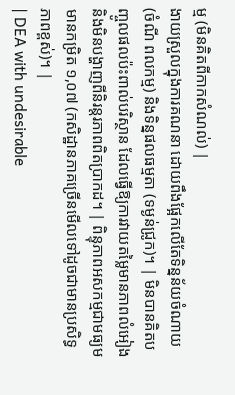ម្ម (មិនគិតពីកាកសំណល់) |
ងាយស្រួលក្នុងការគណនា ដោយពឹងផ្អែកលើតែទិន្នន័យចំណាយ (ចំណី ពលកម្ម) និងទិន្នផលធម្មតា (ទម្ងន់ជ្រូក)។ | មិនបានគិតបញ្ចូលផលប៉ះពាល់បរិស្ថាន ដែលធ្វើឱ្យការវាយតម្លៃមានភាពលំអៀង និងមិនបង្ហាញពីនិរន្តរភាពពិតប្រាកដ។ | ពិន្ទុភាពអសកម្មជាមធ្យមមានកម្រិត ១,០៧ (កសិដ្ឋានភាគច្រើនមើលទៅដូចជាមានប្រសិទ្ធភាពខ្ពស់)។ |
| DEA with undesirable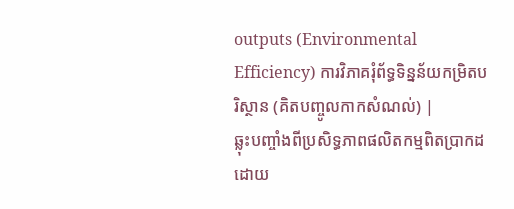outputs (Environmental Efficiency) ការវិភាគរុំព័ទ្ធទិន្នន័យកម្រិតបរិស្ថាន (គិតបញ្ចូលកាកសំណល់) |
ឆ្លុះបញ្ចាំងពីប្រសិទ្ធភាពផលិតកម្មពិតប្រាកដ ដោយ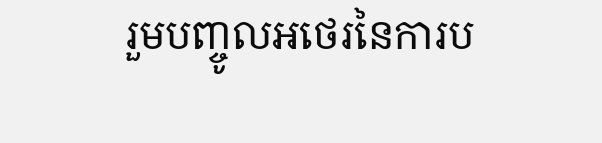រួមបញ្ចូលអថេរនៃការប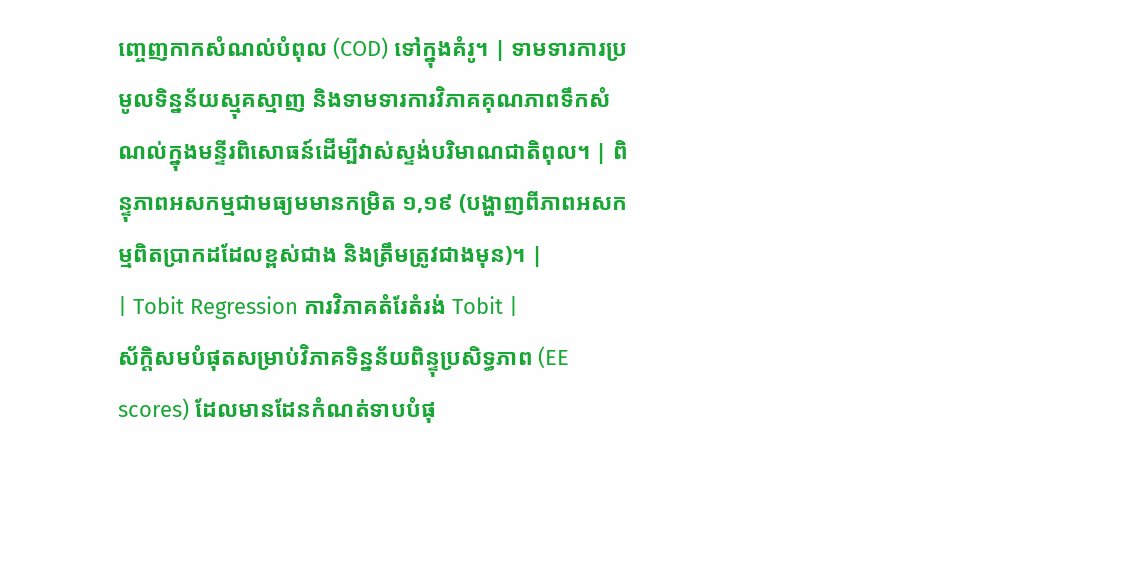ញ្ចេញកាកសំណល់បំពុល (COD) ទៅក្នុងគំរូ។ | ទាមទារការប្រមូលទិន្នន័យស្មុគស្មាញ និងទាមទារការវិភាគគុណភាពទឹកសំណល់ក្នុងមន្ទីរពិសោធន៍ដើម្បីវាស់ស្ទង់បរិមាណជាតិពុល។ | ពិន្ទុភាពអសកម្មជាមធ្យមមានកម្រិត ១,១៩ (បង្ហាញពីភាពអសកម្មពិតប្រាកដដែលខ្ពស់ជាង និងត្រឹមត្រូវជាងមុន)។ |
| Tobit Regression ការវិភាគតំរែតំរង់ Tobit |
ស័ក្តិសមបំផុតសម្រាប់វិភាគទិន្នន័យពិន្ទុប្រសិទ្ធភាព (EE scores) ដែលមានដែនកំណត់ទាបបំផុ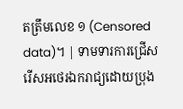តត្រឹមលេខ ១ (Censored data)។ | ទាមទារការជ្រើសរើសអថេរឯករាជ្យដោយប្រុង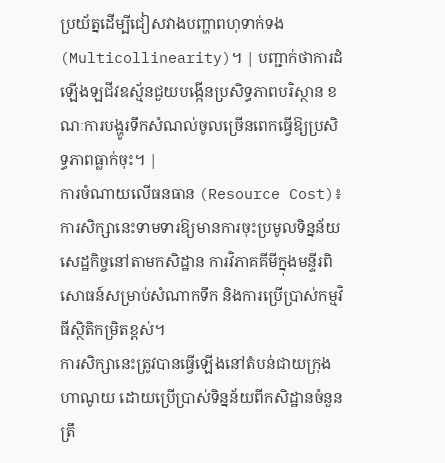ប្រយ័ត្នដើម្បីជៀសវាងបញ្ហាពហុទាក់ទង (Multicollinearity)។ | បញ្ជាក់ថាការដំឡើងឡជីវឧស្ម័នជួយបង្កើនប្រសិទ្ធភាពបរិស្ថាន ខណៈការបង្ហូរទឹកសំណល់ចូលច្រើនពេកធ្វើឱ្យប្រសិទ្ធភាពធ្លាក់ចុះ។ |
ការចំណាយលើធនធាន (Resource Cost)៖ ការសិក្សានេះទាមទារឱ្យមានការចុះប្រមូលទិន្នន័យសេដ្ឋកិច្ចនៅតាមកសិដ្ឋាន ការវិភាគគីមីក្នុងមន្ទីរពិសោធន៍សម្រាប់សំណាកទឹក និងការប្រើប្រាស់កម្មវិធីស្ថិតិកម្រិតខ្ពស់។
ការសិក្សានេះត្រូវបានធ្វើឡើងនៅតំបន់ជាយក្រុងហាណូយ ដោយប្រើប្រាស់ទិន្នន័យពីកសិដ្ឋានចំនួនត្រឹ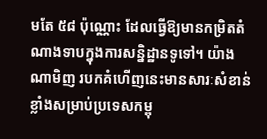មតែ ៥៨ ប៉ុណ្ណោះ ដែលធ្វើឱ្យមានកម្រិតតំណាងទាបក្នុងការសន្និដ្ឋានទូទៅ។ យ៉ាងណាមិញ របកគំហើញនេះមានសារៈសំខាន់ខ្លាំងសម្រាប់ប្រទេសកម្ពុ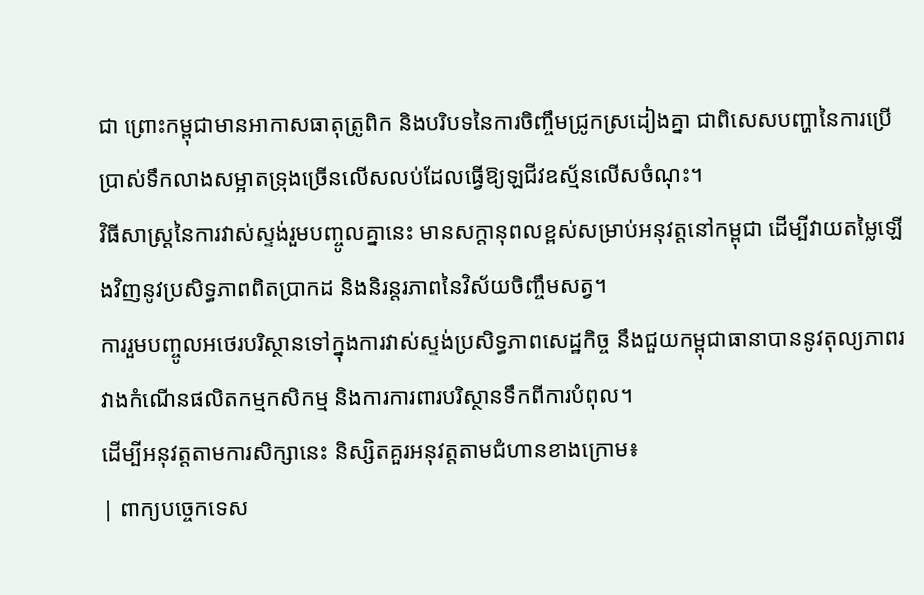ជា ព្រោះកម្ពុជាមានអាកាសធាតុត្រូពិក និងបរិបទនៃការចិញ្ចឹមជ្រូកស្រដៀងគ្នា ជាពិសេសបញ្ហានៃការប្រើប្រាស់ទឹកលាងសម្អាតទ្រុងច្រើនលើសលប់ដែលធ្វើឱ្យឡជីវឧស្ម័នលើសចំណុះ។
វិធីសាស្ត្រនៃការវាស់ស្ទង់រួមបញ្ចូលគ្នានេះ មានសក្តានុពលខ្ពស់សម្រាប់អនុវត្តនៅកម្ពុជា ដើម្បីវាយតម្លៃឡើងវិញនូវប្រសិទ្ធភាពពិតប្រាកដ និងនិរន្តរភាពនៃវិស័យចិញ្ចឹមសត្វ។
ការរួមបញ្ចូលអថេរបរិស្ថានទៅក្នុងការវាស់ស្ទង់ប្រសិទ្ធភាពសេដ្ឋកិច្ច នឹងជួយកម្ពុជាធានាបាននូវតុល្យភាពរវាងកំណើនផលិតកម្មកសិកម្ម និងការការពារបរិស្ថានទឹកពីការបំពុល។
ដើម្បីអនុវត្តតាមការសិក្សានេះ និស្សិតគួរអនុវត្តតាមជំហានខាងក្រោម៖
| ពាក្យបច្ចេកទេស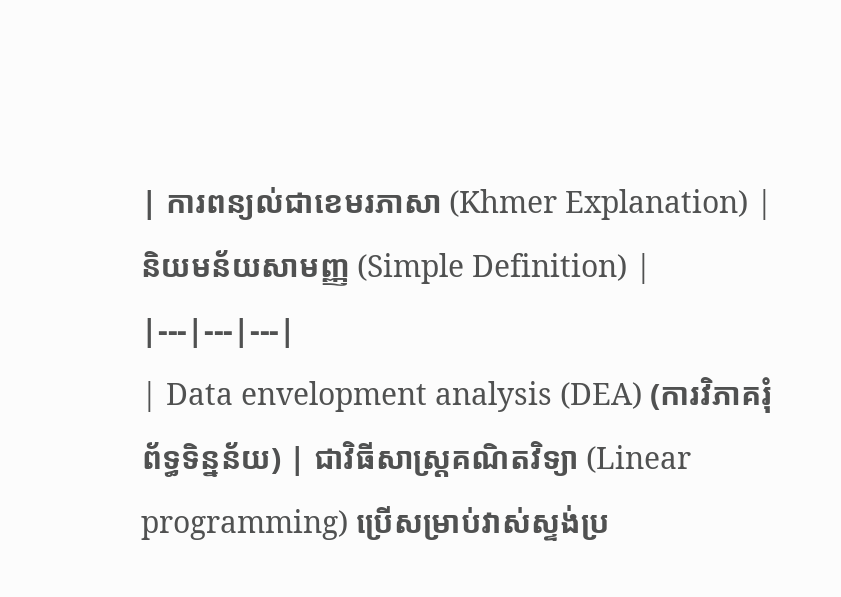| ការពន្យល់ជាខេមរភាសា (Khmer Explanation) | និយមន័យសាមញ្ញ (Simple Definition) |
|---|---|---|
| Data envelopment analysis (DEA) (ការវិភាគរុំព័ទ្ធទិន្នន័យ) | ជាវិធីសាស្ត្រគណិតវិទ្យា (Linear programming) ប្រើសម្រាប់វាស់ស្ទង់ប្រ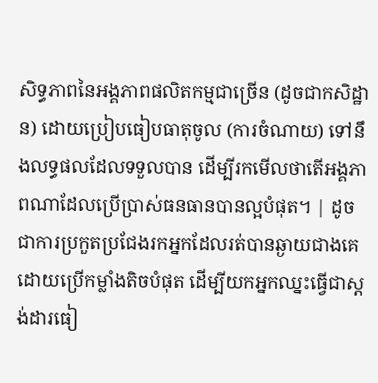សិទ្ធភាពនៃអង្គភាពផលិតកម្មជាច្រើន (ដូចជាកសិដ្ឋាន) ដោយប្រៀបធៀបធាតុចូល (ការចំណាយ) ទៅនឹងលទ្ធផលដែលទទួលបាន ដើម្បីរកមើលថាតើអង្គភាពណាដែលប្រើប្រាស់ធនធានបានល្អបំផុត។ | ដូចជាការប្រកួតប្រជែងរកអ្នកដែលរត់បានឆ្ងាយជាងគេដោយប្រើកម្លាំងតិចបំផុត ដើម្បីយកអ្នកឈ្នះធ្វើជាស្តង់ដារធៀ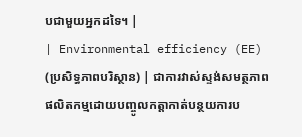បជាមួយអ្នកដទៃ។ |
| Environmental efficiency (EE) (ប្រសិទ្ធភាពបរិស្ថាន) | ជាការវាស់ស្ទង់សមត្ថភាពផលិតកម្មដោយបញ្ចូលកត្តាកាត់បន្ថយការប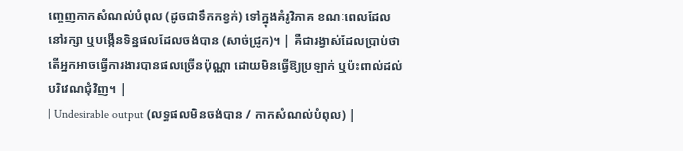ញ្ចេញកាកសំណល់បំពុល (ដូចជាទឹកកខ្វក់) ទៅក្នុងគំរូវិភាគ ខណៈពេលដែលនៅរក្សា ឬបង្កើនទិន្នផលដែលចង់បាន (សាច់ជ្រូក)។ | គឺជារង្វាស់ដែលប្រាប់ថាតើអ្នកអាចធ្វើការងារបានផលច្រើនប៉ុណ្ណា ដោយមិនធ្វើឱ្យប្រឡាក់ ឬប៉ះពាល់ដល់បរិវេណជុំវិញ។ |
| Undesirable output (លទ្ធផលមិនចង់បាន / កាកសំណល់បំពុល) |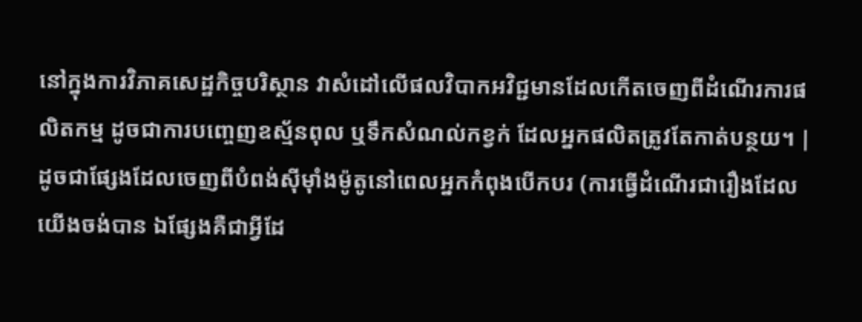នៅក្នុងការវិភាគសេដ្ឋកិច្ចបរិស្ថាន វាសំដៅលើផលវិបាកអវិជ្ជមានដែលកើតចេញពីដំណើរការផលិតកម្ម ដូចជាការបញ្ចេញឧស្ម័នពុល ឬទឹកសំណល់កខ្វក់ ដែលអ្នកផលិតត្រូវតែកាត់បន្ថយ។ | ដូចជាផ្សែងដែលចេញពីបំពង់ស៊ីម៉ាំងម៉ូតូនៅពេលអ្នកកំពុងបើកបរ (ការធ្វើដំណើរជារឿងដែលយើងចង់បាន ឯផ្សែងគឺជាអ្វីដែ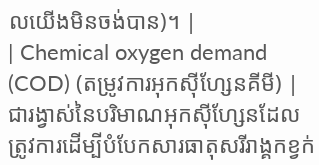លយើងមិនចង់បាន)។ |
| Chemical oxygen demand (COD) (តម្រូវការអុកស៊ីហ្សែនគីមី) | ជារង្វាស់នៃបរិមាណអុកស៊ីហ្សែនដែលត្រូវការដើម្បីបំបែកសារធាតុសរីរាង្គកខ្វក់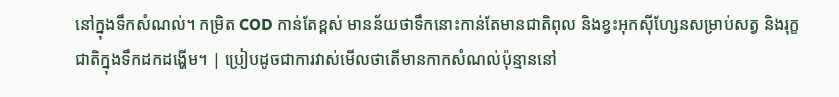នៅក្នុងទឹកសំណល់។ កម្រិត COD កាន់តែខ្ពស់ មានន័យថាទឹកនោះកាន់តែមានជាតិពុល និងខ្វះអុកស៊ីហ្សែនសម្រាប់សត្វ និងរុក្ខជាតិក្នុងទឹកដកដង្ហើម។ | ប្រៀបដូចជាការវាស់មើលថាតើមានកាកសំណល់ប៉ុន្មាននៅ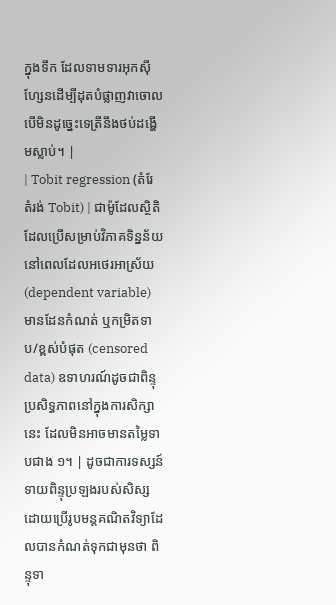ក្នុងទឹក ដែលទាមទារអុកស៊ីហ្សែនដើម្បីដុតបំផ្លាញវាចោល បើមិនដូច្នេះទេត្រីនឹងថប់ដង្ហើមស្លាប់។ |
| Tobit regression (តំរែតំរង់ Tobit) | ជាម៉ូដែលស្ថិតិដែលប្រើសម្រាប់វិភាគទិន្នន័យនៅពេលដែលអថេរអាស្រ័យ (dependent variable) មានដែនកំណត់ ឬកម្រិតទាប/ខ្ពស់បំផុត (censored data) ឧទាហរណ៍ដូចជាពិន្ទុប្រសិទ្ធភាពនៅក្នុងការសិក្សានេះ ដែលមិនអាចមានតម្លៃទាបជាង ១។ | ដូចជាការទស្សន៍ទាយពិន្ទុប្រឡងរបស់សិស្ស ដោយប្រើរូបមន្តគណិតវិទ្យាដែលបានកំណត់ទុកជាមុនថា ពិន្ទុទា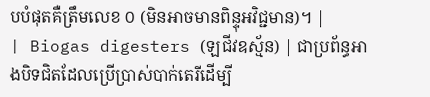បបំផុតគឺត្រឹមលេខ ០ (មិនអាចមានពិន្ទុអវិជ្ជមាន)។ |
| Biogas digesters (ឡជីវឧស្ម័ន) | ជាប្រព័ន្ធអាងបិទជិតដែលប្រើប្រាស់បាក់តេរីដើម្បី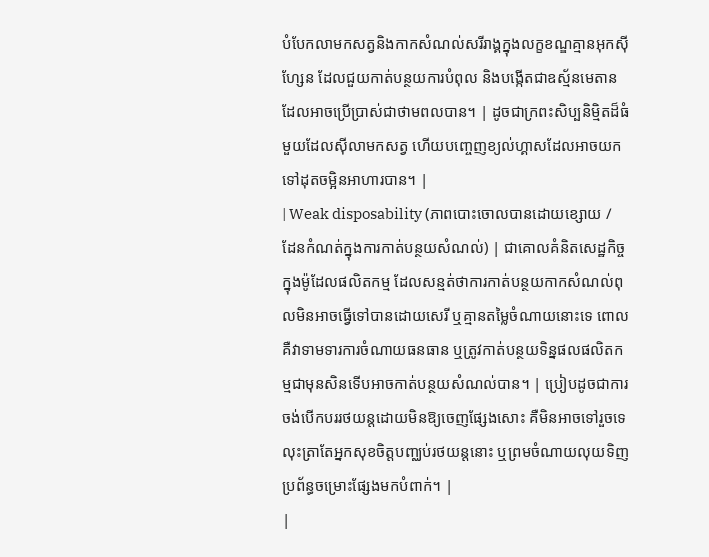បំបែកលាមកសត្វនិងកាកសំណល់សរីរាង្គក្នុងលក្ខខណ្ឌគ្មានអុកស៊ីហ្សែន ដែលជួយកាត់បន្ថយការបំពុល និងបង្កើតជាឧស្ម័នមេតានដែលអាចប្រើប្រាស់ជាថាមពលបាន។ | ដូចជាក្រពះសិប្បនិម្មិតដ៏ធំមួយដែលស៊ីលាមកសត្វ ហើយបញ្ចេញខ្យល់ហ្គាសដែលអាចយកទៅដុតចម្អិនអាហារបាន។ |
| Weak disposability (ភាពបោះចោលបានដោយខ្សោយ / ដែនកំណត់ក្នុងការកាត់បន្ថយសំណល់) | ជាគោលគំនិតសេដ្ឋកិច្ចក្នុងម៉ូដែលផលិតកម្ម ដែលសន្មត់ថាការកាត់បន្ថយកាកសំណល់ពុលមិនអាចធ្វើទៅបានដោយសេរី ឬគ្មានតម្លៃចំណាយនោះទេ ពោលគឺវាទាមទារការចំណាយធនធាន ឬត្រូវកាត់បន្ថយទិន្នផលផលិតកម្មជាមុនសិនទើបអាចកាត់បន្ថយសំណល់បាន។ | ប្រៀបដូចជាការចង់បើកបររថយន្តដោយមិនឱ្យចេញផ្សែងសោះ គឺមិនអាចទៅរួចទេ លុះត្រាតែអ្នកសុខចិត្តបញ្ឈប់រថយន្តនោះ ឬព្រមចំណាយលុយទិញប្រព័ន្ធចម្រោះផ្សែងមកបំពាក់។ |
|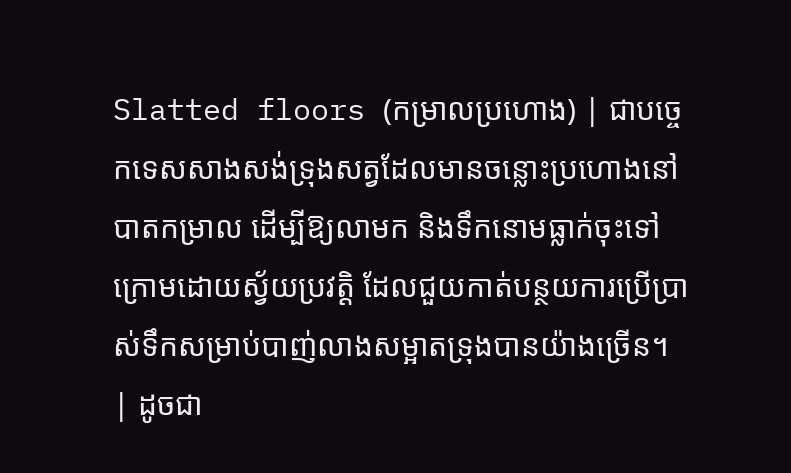Slatted floors (កម្រាលប្រហោង) | ជាបច្ចេកទេសសាងសង់ទ្រុងសត្វដែលមានចន្លោះប្រហោងនៅបាតកម្រាល ដើម្បីឱ្យលាមក និងទឹកនោមធ្លាក់ចុះទៅក្រោមដោយស្វ័យប្រវត្តិ ដែលជួយកាត់បន្ថយការប្រើប្រាស់ទឹកសម្រាប់បាញ់លាងសម្អាតទ្រុងបានយ៉ាងច្រើន។ | ដូចជា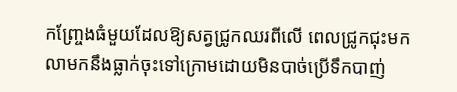កញ្ច្រែងធំមួយដែលឱ្យសត្វជ្រូកឈរពីលើ ពេលជ្រូកជុះមក លាមកនឹងធ្លាក់ចុះទៅក្រោមដោយមិនបាច់ប្រើទឹកបាញ់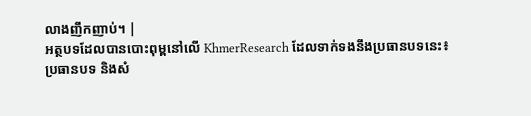លាងញឹកញាប់។ |
អត្ថបទដែលបានបោះពុម្ពនៅលើ KhmerResearch ដែលទាក់ទងនឹងប្រធានបទនេះ៖
ប្រធានបទ និងសំ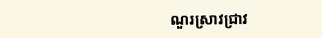ណួរស្រាវជ្រាវ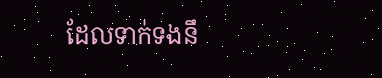ដែលទាក់ទងនឹ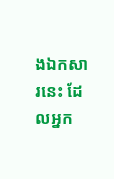ងឯកសារនេះ ដែលអ្នក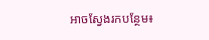អាចស្វែងរកបន្ថែម៖